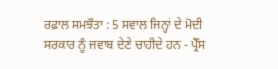ਰਫ਼ਾਲ ਸਮਝੌਤਾ : 5 ਸਵਾਲ ਜਿਨ੍ਹਾਂ ਦੇ ਮੋਦੀ ਸਰਕਾਰ ਨੂੰ ਜਵਾਬ ਦੇਣੇ ਚਾਹੀਦੇ ਹਨ - ਪ੍ਰੈੱਸ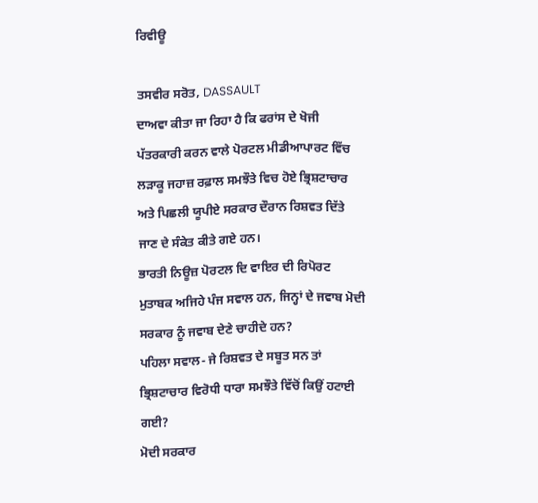ਰਿਵੀਊ

ਤਸਵੀਰ ਸਰੋਤ, DASSAULT
ਦਾਅਵਾ ਕੀਤਾ ਜਾ ਰਿਹਾ ਹੈ ਕਿ ਫਰਾਂਸ ਦੇ ਖੋਜੀ ਪੱਤਰਕਾਰੀ ਕਰਨ ਵਾਲੇ ਪੋਰਟਲ ਮੀਡੀਆਪਾਰਟ ਵਿੱਚ ਲੜਾਕੂ ਜਹਾਜ਼ ਰਫ਼ਾਲ ਸਮਝੌਤੇ ਵਿਚ ਹੋਏ ਭ੍ਰਿਸ਼ਟਾਚਾਰ ਅਤੇ ਪਿਛਲੀ ਯੂਪੀਏ ਸਰਕਾਰ ਦੌਰਾਨ ਰਿਸ਼ਵਤ ਦਿੱਤੇ ਜਾਣ ਦੇ ਸੰਕੇਤ ਕੀਤੇ ਗਏ ਹਨ।
ਭਾਰਤੀ ਨਿਊਜ਼ ਪੋਰਟਲ ਦਿ ਵਾਇਰ ਦੀ ਰਿਪੋਰਟ ਮੁਤਾਬਕ ਅਜਿਹੇ ਪੰਜ ਸਵਾਲ ਹਨ, ਜਿਨ੍ਹਾਂ ਦੇ ਜਵਾਬ ਮੋਦੀ ਸਰਕਾਰ ਨੂੰ ਜਵਾਬ ਦੇਣੇ ਚਾਹੀਦੇ ਹਨ?
ਪਹਿਲਾ ਸਵਾਲ- ਜੇ ਰਿਸ਼ਵਤ ਦੇ ਸਬੂਤ ਸਨ ਤਾਂ ਭ੍ਰਿਸ਼ਟਾਚਾਰ ਵਿਰੋਧੀ ਧਾਰਾ ਸਮਝੌਤੇ ਵਿੱਚੋਂ ਕਿਉਂ ਹਟਾਈ ਗਈ?
ਮੋਦੀ ਸਰਕਾਰ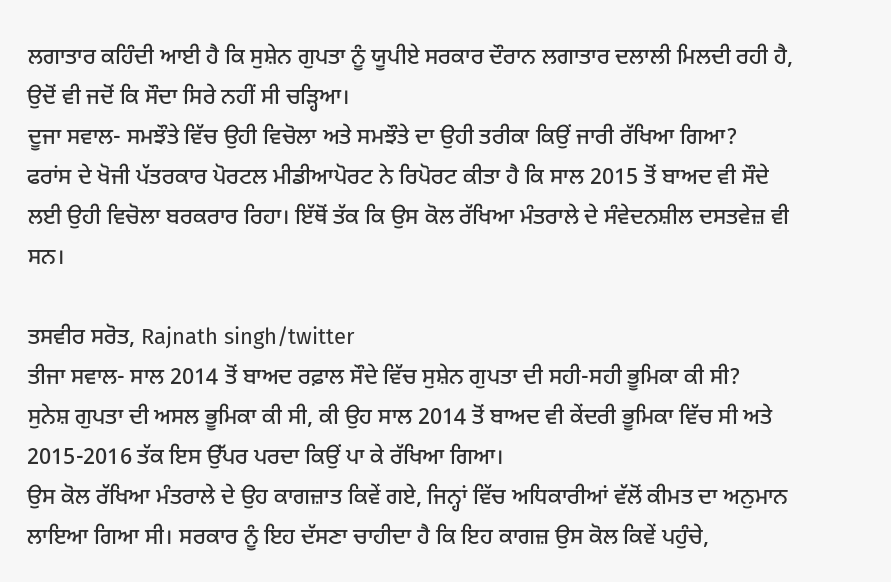ਲਗਾਤਾਰ ਕਹਿੰਦੀ ਆਈ ਹੈ ਕਿ ਸੁਸ਼ੇਨ ਗੁਪਤਾ ਨੂੰ ਯੂਪੀਏ ਸਰਕਾਰ ਦੌਰਾਨ ਲਗਾਤਾਰ ਦਲਾਲੀ ਮਿਲਦੀ ਰਹੀ ਹੈ, ਉਦੋਂ ਵੀ ਜਦੋਂ ਕਿ ਸੌਦਾ ਸਿਰੇ ਨਹੀਂ ਸੀ ਚੜ੍ਹਿਆ।
ਦੂਜਾ ਸਵਾਲ- ਸਮਝੌਤੇ ਵਿੱਚ ਉਹੀ ਵਿਚੋਲਾ ਅਤੇ ਸਮਝੌਤੇ ਦਾ ਉਹੀ ਤਰੀਕਾ ਕਿਉਂ ਜਾਰੀ ਰੱਖਿਆ ਗਿਆ?
ਫਰਾਂਸ ਦੇ ਖੋਜੀ ਪੱਤਰਕਾਰ ਪੋਰਟਲ ਮੀਡੀਆਪੋਰਟ ਨੇ ਰਿਪੋਰਟ ਕੀਤਾ ਹੈ ਕਿ ਸਾਲ 2015 ਤੋਂ ਬਾਅਦ ਵੀ ਸੌਦੇ ਲਈ ਉਹੀ ਵਿਚੋਲਾ ਬਰਕਰਾਰ ਰਿਹਾ। ਇੱਥੋਂ ਤੱਕ ਕਿ ਉਸ ਕੋਲ ਰੱਖਿਆ ਮੰਤਰਾਲੇ ਦੇ ਸੰਵੇਦਨਸ਼ੀਲ ਦਸਤਵੇਜ਼ ਵੀ ਸਨ।

ਤਸਵੀਰ ਸਰੋਤ, Rajnath singh/twitter
ਤੀਜਾ ਸਵਾਲ- ਸਾਲ 2014 ਤੋਂ ਬਾਅਦ ਰਫ਼ਾਲ ਸੌਦੇ ਵਿੱਚ ਸੁਸ਼ੇਨ ਗੁਪਤਾ ਦੀ ਸਹੀ-ਸਹੀ ਭੂਮਿਕਾ ਕੀ ਸੀ?
ਸੁਨੇਸ਼ ਗੁਪਤਾ ਦੀ ਅਸਲ ਭੂਮਿਕਾ ਕੀ ਸੀ, ਕੀ ਉਹ ਸਾਲ 2014 ਤੋਂ ਬਾਅਦ ਵੀ ਕੇਂਦਰੀ ਭੂਮਿਕਾ ਵਿੱਚ ਸੀ ਅਤੇ 2015-2016 ਤੱਕ ਇਸ ਉੱਪਰ ਪਰਦਾ ਕਿਉਂ ਪਾ ਕੇ ਰੱਖਿਆ ਗਿਆ।
ਉਸ ਕੋਲ ਰੱਖਿਆ ਮੰਤਰਾਲੇ ਦੇ ਉਹ ਕਾਗਜ਼ਾਤ ਕਿਵੇਂ ਗਏ, ਜਿਨ੍ਹਾਂ ਵਿੱਚ ਅਧਿਕਾਰੀਆਂ ਵੱਲੋਂ ਕੀਮਤ ਦਾ ਅਨੁਮਾਨ ਲਾਇਆ ਗਿਆ ਸੀ। ਸਰਕਾਰ ਨੂੰ ਇਹ ਦੱਸਣਾ ਚਾਹੀਦਾ ਹੈ ਕਿ ਇਹ ਕਾਗਜ਼ ਉਸ ਕੋਲ ਕਿਵੇਂ ਪਹੁੰਚੇ,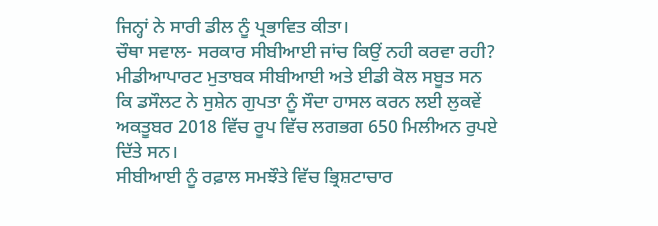ਜਿਨ੍ਹਾਂ ਨੇ ਸਾਰੀ ਡੀਲ ਨੂੰ ਪ੍ਰਭਾਵਿਤ ਕੀਤਾ।
ਚੌਥਾ ਸਵਾਲ- ਸਰਕਾਰ ਸੀਬੀਆਈ ਜਾਂਚ ਕਿਉਂ ਨਹੀ ਕਰਵਾ ਰਹੀ?
ਮੀਡੀਆਪਾਰਟ ਮੁਤਾਬਕ ਸੀਬੀਆਈ ਅਤੇ ਈਡੀ ਕੋਲ ਸਬੂਤ ਸਨ ਕਿ ਡਸੌਲਟ ਨੇ ਸੁਸ਼ੇਨ ਗੁਪਤਾ ਨੂੰ ਸੌਦਾ ਹਾਸਲ ਕਰਨ ਲਈ ਲੁਕਵੇਂ ਅਕਤੂਬਰ 2018 ਵਿੱਚ ਰੂਪ ਵਿੱਚ ਲਗਭਗ 650 ਮਿਲੀਅਨ ਰੁਪਏ ਦਿੱਤੇ ਸਨ।
ਸੀਬੀਆਈ ਨੂੰ ਰਫ਼ਾਲ ਸਮਝੌਤੇ ਵਿੱਚ ਭ੍ਰਿਸ਼ਟਾਚਾਰ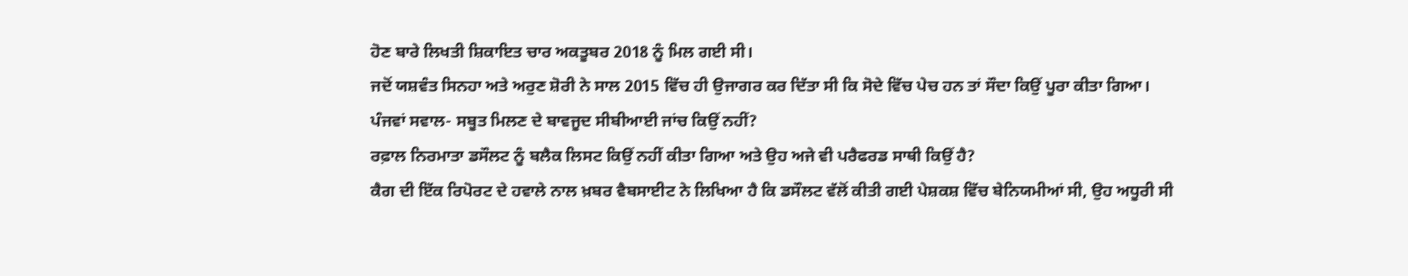ਹੋਣ ਬਾਰੇ ਲਿਖਤੀ ਸ਼ਿਕਾਇਤ ਚਾਰ ਅਕਤੂਬਰ 2018 ਨੂੰ ਮਿਲ ਗਈ ਸੀ।
ਜਦੋਂ ਯਸ਼ਵੰਤ ਸਿਨਹਾ ਅਤੇ ਅਰੁਣ ਸ਼ੋਰੀ ਨੇ ਸਾਲ 2015 ਵਿੱਚ ਹੀ ਉਜਾਗਰ ਕਰ ਦਿੱਤਾ ਸੀ ਕਿ ਸੋਦੇ ਵਿੱਚ ਪੇਚ ਹਨ ਤਾਂ ਸੌਦਾ ਕਿਉਂ ਪੂਰਾ ਕੀਤਾ ਗਿਆ।
ਪੰਜਵਾਂ ਸਵਾਲ- ਸਬੂਤ ਮਿਲਣ ਦੇ ਬਾਵਜੂਦ ਸੀਬੀਆਈ ਜਾਂਚ ਕਿਉਂ ਨਹੀਂ?
ਰਫ਼ਾਲ ਨਿਰਮਾਤਾ ਡਸੌਲਟ ਨੂੰ ਬਲੈਕ ਲਿਸਟ ਕਿਉਂ ਨਹੀਂ ਕੀਤਾ ਗਿਆ ਅਤੇ ਉਹ ਅਜੇ ਵੀ ਪਰੈਫਰਡ ਸਾਥੀ ਕਿਉਂ ਹੈ?
ਕੈਗ ਦੀ ਇੱਕ ਰਿਪੋਰਟ ਦੇ ਹਵਾਲੇ ਨਾਲ ਖ਼ਬਰ ਵੈਬਸਾਈਟ ਨੇ ਲਿਖਿਆ ਹੈ ਕਿ ਡਸੌਲਟ ਵੱਲੋਂ ਕੀਤੀ ਗਈ ਪੇਸ਼ਕਸ਼ ਵਿੱਚ ਬੇਨਿਯਮੀਆਂ ਸੀ, ਉਹ ਅਧੂਰੀ ਸੀ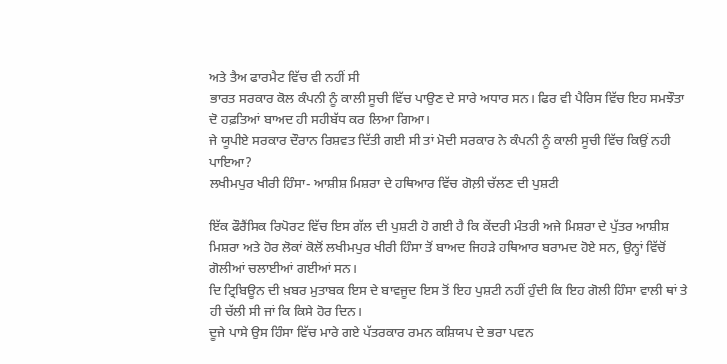ਅਤੇ ਤੈਅ ਫਾਰਮੈਟ ਵਿੱਚ ਵੀ ਨਹੀਂ ਸੀ
ਭਾਰਤ ਸਰਕਾਰ ਕੋਲ ਕੰਪਨੀ ਨੂੰ ਕਾਲੀ ਸੂਚੀ ਵਿੱਚ ਪਾਉਣ ਦੇ ਸਾਰੇ ਅਧਾਰ ਸਨ। ਫਿਰ ਵੀ ਪੈਰਿਸ ਵਿੱਚ ਇਹ ਸਮਝੌਤਾ ਦੋ ਹਫ਼ਤਿਆਂ ਬਾਅਦ ਹੀ ਸਹੀਬੱਧ ਕਰ ਲਿਆ ਗਿਆ।
ਜੇ ਯੂਪੀਏ ਸਰਕਾਰ ਦੌਰਾਨ ਰਿਸ਼ਵਤ ਦਿੱਤੀ ਗਈ ਸੀ ਤਾਂ ਮੋਦੀ ਸਰਕਾਰ ਨੇ ਕੰਪਨੀ ਨੂੰ ਕਾਲੀ ਸੂਚੀ ਵਿੱਚ ਕਿਉਂ ਨਹੀ ਪਾਇਆ?
ਲਖੀਮਪੁਰ ਖੀਰੀ ਹਿੰਸਾ- ਆਸ਼ੀਸ਼ ਮਿਸ਼ਰਾ ਦੇ ਹਥਿਆਰ ਵਿੱਚ ਗੋਲ਼ੀ ਚੱਲਣ ਦੀ ਪੁਸ਼ਟੀ

ਇੱਕ ਫੌਰੈਂਸਿਕ ਰਿਪੋਰਟ ਵਿੱਚ ਇਸ ਗੱਲ ਦੀ ਪੁਸ਼ਟੀ ਹੋ ਗਈ ਹੈ ਕਿ ਕੇਂਦਰੀ ਮੰਤਰੀ ਅਜੇ ਮਿਸ਼ਰਾ ਦੇ ਪੁੱਤਰ ਆਸ਼ੀਸ਼ ਮਿਸ਼ਰਾ ਅਤੇ ਹੋਰ ਲੋਕਾਂ ਕੋਲੋਂ ਲਖੀਮਪੁਰ ਖੀਰੀ ਹਿੰਸਾ ਤੋਂ ਬਾਅਦ ਜਿਹੜੇ ਹਥਿਆਰ ਬਰਾਮਦ ਹੋਏ ਸਨ, ਉਨ੍ਹਾਂ ਵਿੱਚੋਂ ਗੋਲੀਆਂ ਚਲਾਈਆਂ ਗਈਆਂ ਸਨ।
ਦਿ ਟ੍ਰਿਬਿਊਨ ਦੀ ਖ਼ਬਰ ਮੁਤਾਬਕ ਇਸ ਦੇ ਬਾਵਜੂਦ ਇਸ ਤੋਂ ਇਹ ਪੁਸ਼ਟੀ ਨਹੀਂ ਹੁੰਦੀ ਕਿ ਇਹ ਗੋਲੀ ਹਿੰਸਾ ਵਾਲੀ ਥਾਂ ਤੇ ਹੀ ਚੱਲੀ ਸੀ ਜਾਂ ਕਿ ਕਿਸੇ ਹੋਰ ਦਿਨ।
ਦੂਜੇ ਪਾਸੇ ਉਸ ਹਿੰਸਾ ਵਿੱਚ ਮਾਰੇ ਗਏ ਪੱਤਰਕਾਰ ਰਮਨ ਕਸ਼ਿਯਪ ਦੇ ਭਰਾ ਪਵਨ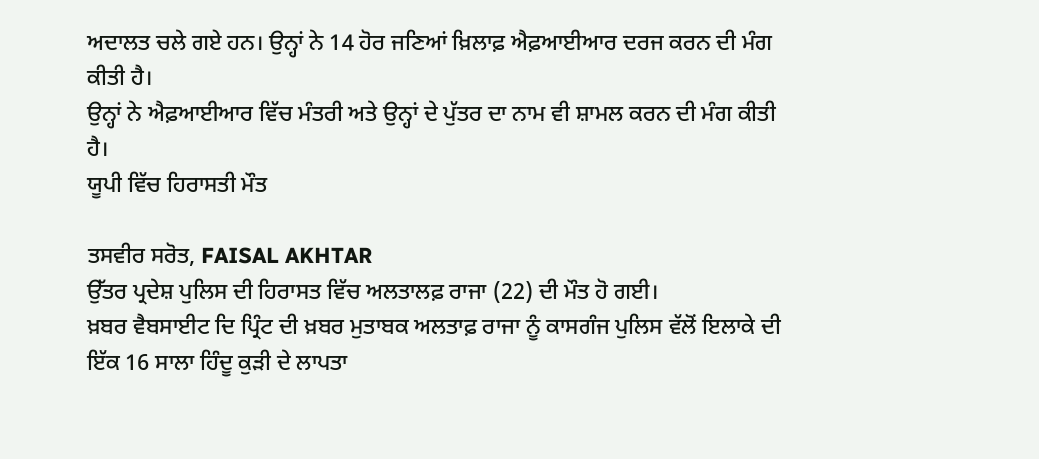ਅਦਾਲਤ ਚਲੇ ਗਏ ਹਨ। ਉਨ੍ਹਾਂ ਨੇ 14 ਹੋਰ ਜਣਿਆਂ ਖ਼ਿਲਾਫ਼ ਐਫ਼ਆਈਆਰ ਦਰਜ ਕਰਨ ਦੀ ਮੰਗ ਕੀਤੀ ਹੈ।
ਉਨ੍ਹਾਂ ਨੇ ਐਫ਼ਆਈਆਰ ਵਿੱਚ ਮੰਤਰੀ ਅਤੇ ਉਨ੍ਹਾਂ ਦੇ ਪੁੱਤਰ ਦਾ ਨਾਮ ਵੀ ਸ਼ਾਮਲ ਕਰਨ ਦੀ ਮੰਗ ਕੀਤੀ ਹੈ।
ਯੂਪੀ ਵਿੱਚ ਹਿਰਾਸਤੀ ਮੌਤ

ਤਸਵੀਰ ਸਰੋਤ, FAISAL AKHTAR
ਉੱਤਰ ਪ੍ਰਦੇਸ਼ ਪੁਲਿਸ ਦੀ ਹਿਰਾਸਤ ਵਿੱਚ ਅਲਤਾਲਫ਼ ਰਾਜਾ (22) ਦੀ ਮੌਤ ਹੋ ਗਈ।
ਖ਼ਬਰ ਵੈਬਸਾਈਟ ਦਿ ਪ੍ਰਿੰਟ ਦੀ ਖ਼ਬਰ ਮੁਤਾਬਕ ਅਲਤਾਫ਼ ਰਾਜਾ ਨੂੰ ਕਾਸਗੰਜ ਪੁਲਿਸ ਵੱਲੋਂ ਇਲਾਕੇ ਦੀ ਇੱਕ 16 ਸਾਲਾ ਹਿੰਦੂ ਕੁੜੀ ਦੇ ਲਾਪਤਾ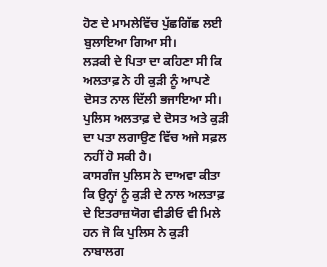ਹੋਣ ਦੇ ਮਾਮਲੇਵਿੱਚ ਪੁੱਛਗਿੱਛ ਲਈ ਬੁਲਾਇਆ ਗਿਆ ਸੀ।
ਲੜਕੀ ਦੇ ਪਿਤਾ ਦਾ ਕਹਿਣਾ ਸੀ ਕਿ ਅਲਤਾਫ਼ ਨੇ ਹੀ ਕੁੜੀ ਨੂੰ ਆਪਣੇ ਦੋਸਤ ਨਾਲ ਦਿੱਲੀ ਭਜਾਇਆ ਸੀ।
ਪੁਲਿਸ ਅਲਤਾਫ਼ ਦੇ ਦੋਸਤ ਅਤੇ ਕੁੜੀ ਦਾ ਪਤਾ ਲਗਾਉਣ ਵਿੱਚ ਅਜੇ ਸਫ਼ਲ ਨਹੀਂ ਹੋ ਸਕੀ ਹੈ।
ਕਾਸਗੰਜ ਪੁਲਿਸ ਨੇ ਦਾਅਵਾ ਕੀਤਾ ਕਿ ਉਨ੍ਹਾਂ ਨੂੰ ਕੁੜੀ ਦੇ ਨਾਲ ਅਲਤਾਫ਼ ਦੇ ਇਤਰਾਜ਼ਯੋਗ ਵੀਡੀਓ ਵੀ ਮਿਲੇ ਹਨ ਜੋ ਕਿ ਪੁਲਿਸ ਨੇ ਕੁੜੀ ਨਾਬਾਲਗ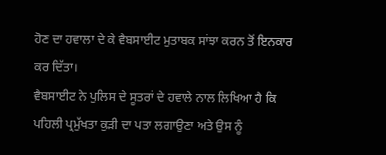ਹੋਣ ਦਾ ਹਵਾਲਾ ਦੇ ਕੇ ਵੈਬਸਾਈਟ ਮੁਤਾਬਕ ਸਾਂਝਾ ਕਰਨ ਤੋਂ ਇਨਕਾਰ ਕਰ ਦਿੱਤਾ।
ਵੈਬਸਾਈਟ ਨੇ ਪੁਲਿਸ ਦੇ ਸੂਤਰਾਂ ਦੇ ਹਵਾਲੇ ਨਾਲ ਲਿਖਿਆ ਹੈ ਕਿ ਪਹਿਲੀ ਪ੍ਰਮੁੱਖਤਾ ਕੁੜੀ ਦਾ ਪਤਾ ਲਗਾਉਣਾ ਅਤੇ ਉਸ ਨੂੰ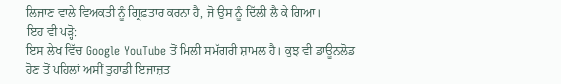ਲਿਜਾਣ ਵਾਲੇ ਵਿਅਕਤੀ ਨੂੰ ਗ੍ਰਿਫ਼ਤਾਰ ਕਰਨਾ ਹੈ, ਜੋ ਉਸ ਨੂੰ ਦਿੱਲੀ ਲੈ ਕੇ ਗਿਆ।
ਇਹ ਵੀ ਪੜ੍ਹੋ:
ਇਸ ਲੇਖ ਵਿੱਚ Google YouTube ਤੋਂ ਮਿਲੀ ਸਮੱਗਰੀ ਸ਼ਾਮਲ ਹੈ। ਕੁਝ ਵੀ ਡਾਊਨਲੋਡ ਹੋਣ ਤੋਂ ਪਹਿਲਾਂ ਅਸੀਂ ਤੁਹਾਡੀ ਇਜਾਜ਼ਤ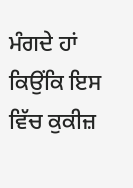ਮੰਗਦੇ ਹਾਂ ਕਿਉਂਕਿ ਇਸ ਵਿੱਚ ਕੁਕੀਜ਼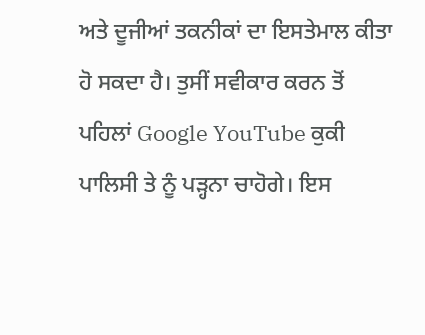ਅਤੇ ਦੂਜੀਆਂ ਤਕਨੀਕਾਂ ਦਾ ਇਸਤੇਮਾਲ ਕੀਤਾ ਹੋ ਸਕਦਾ ਹੈ। ਤੁਸੀਂ ਸਵੀਕਾਰ ਕਰਨ ਤੋਂ ਪਹਿਲਾਂ Google YouTube ਕੁਕੀ ਪਾਲਿਸੀ ਤੇ ਨੂੰ ਪੜ੍ਹਨਾ ਚਾਹੋਗੇ। ਇਸ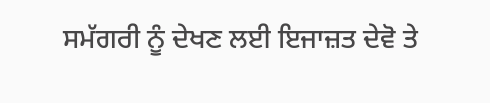ਸਮੱਗਰੀ ਨੂੰ ਦੇਖਣ ਲਈ ਇਜਾਜ਼ਤ ਦੇਵੋ ਤੇ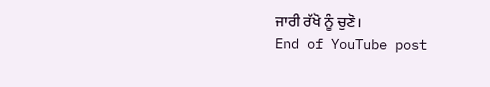ਜਾਰੀ ਰੱਖੋ ਨੂੰ ਚੁਣੋ।
End of YouTube post